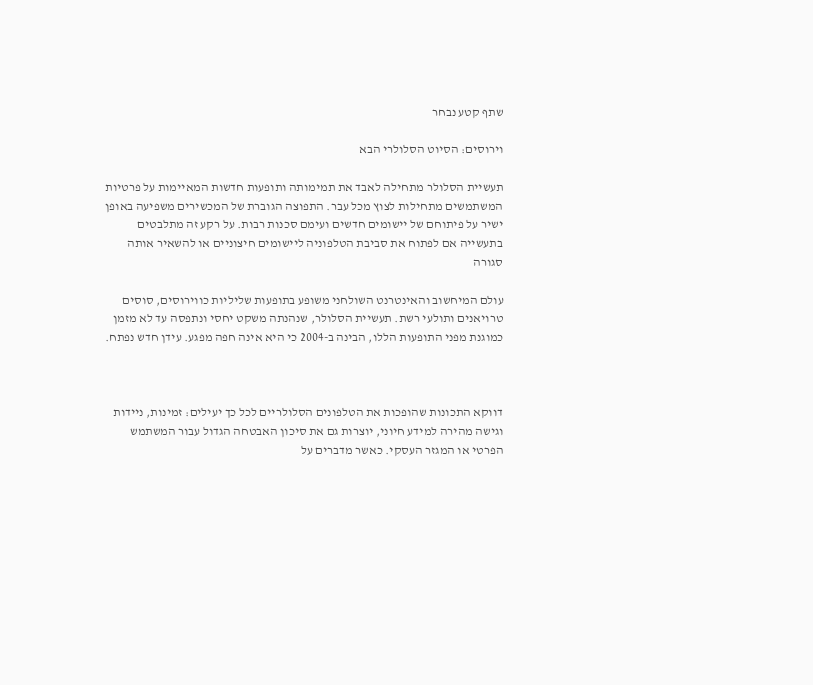שתף קטע נבחר

וירוסים: הסיוט הסלולרי הבא

תעשיית הסלולר מתחילה לאבד את תמימותה ותופעות חדשות המאיימות על פרטיות המשתמשים מתחילות לצוץ מכל עבר. התפוצה הגוברת של המכשירים משפיעה באופן ישיר על פיתוחם של יישומים חדשים ועימם סכנות רבות. על רקע זה מתלבטים בתעשייה אם לפתוח את סביבת הטלפוניה ליישומים חיצוניים או להשאיר אותה סגורה

עולם המיחשוב והאינטרנט השולחני משופע בתופעות שליליות כווירוסים, סוסים טרויאנים ותולעי רשת. תעשיית הסלולר, שנהנתה משקט יחסי ונתפסה עד לא מזמן כמוגנת מפני התופעות הללו, הבינה ב-2004 כי היא אינה חפה מפגע. עידן חדש נפתח.



דווקא התכונות שהופכות את הטלפונים הסלולריים לכל כך יעילים: זמינות, ניידות וגישה מהירה למידע חיוני, יוצרות גם את סיכון האבטחה הגדול עבור המשתמש הפרטי או המגזר העסקי. כאשר מדברים על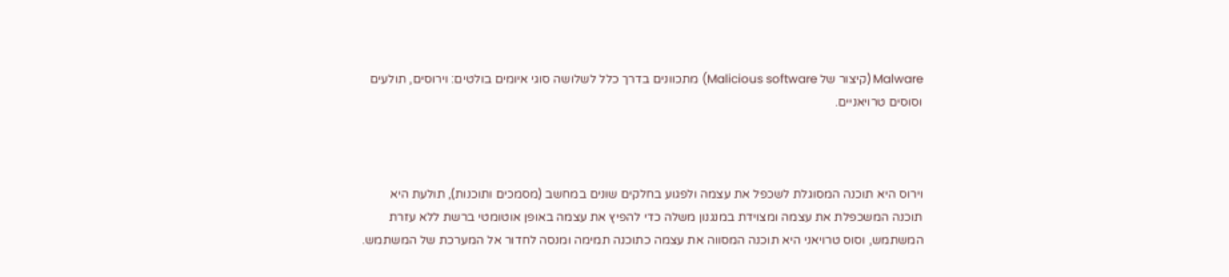Malware (קיצור של Malicious software) מתכוונים בדרך כלל לשלושה סוגי איומים בולטים: וירוסים, תולעים וסוסים טרויאניים.



וירוס היא תוכנה המסוגלת לשכפל את עצמה ולפגוע בחלקים שונים במחשב (מסמכים ותוכנות), תולעת היא תוכנה המשכפלת את עצמה ומצוידת במנגנון משלה כדי להפיץ את עצמה באופן אוטומטי ברשת ללא עזרת המשתמש, וסוס טרויאני היא תוכנה המסווה את עצמה כתוכנה תמימה ומנסה לחדור אל המערכת של המשתמש.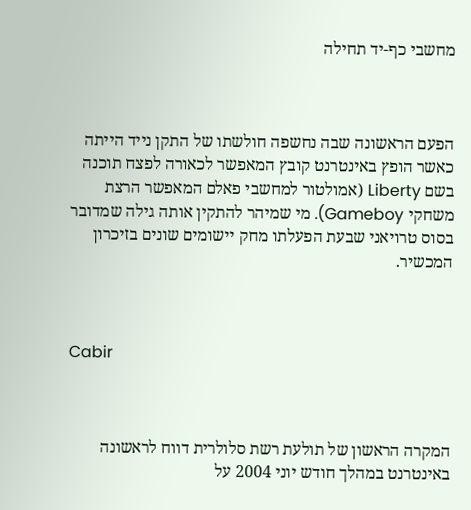מחשבי כף-יד תחילה



הפעם הראשונה שבה נחשפה חולשתו של התקן נייד הייתה כאשר הופץ באינטרנט קובץ המאפשר לכאורה לפצח תוכנה בשם Liberty (אמולטור למחשבי פאלם המאפשר הרצת משחקי Gameboy). מי שמיהר להתקין אותה גילה שמדובר בסוס טרויאני שבעת הפעלתו מחק יישומים שונים בזיכרון המכשיר.



Cabir



המקרה הראשון של תולעת רשת סלולרית דווח לראשונה באינטרנט במהלך חודש יוני 2004 על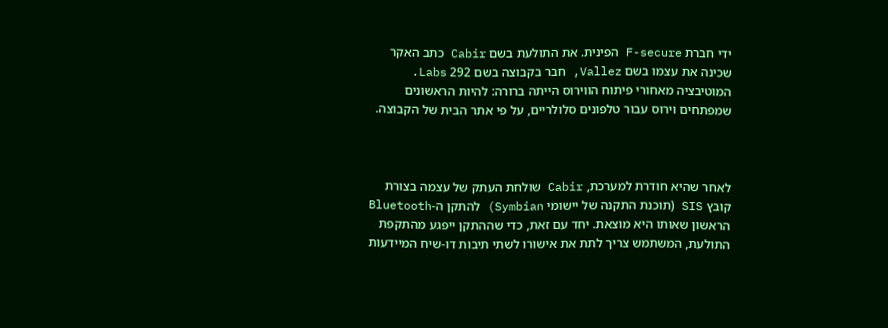ידי חברת F-secure הפינית. את התולעת בשם Cabir כתב האקר שכינה את עצמו בשם Vallez, חבר בקבוצה בשם 292 Labs. המוטיבציה מאחורי פיתוח הווירוס הייתה ברורה: להיות הראשונים שמפתחים וירוס עבור טלפונים סלולריים, על פי אתר הבית של הקבוצה.



לאחר שהיא חודרת למערכת, Cabir שולחת העתק של עצמה בצורת קובץ SIS (תוכנת התקנה של יישומי Symbian) להתקן ה-Bluetooth הראשון שאותו היא מוצאת. יחד עם זאת, כדי שההתקן ייפגע מהתקפת התולעת, המשתמש צריך לתת את אישורו לשתי תיבות דו-שיח המיידעות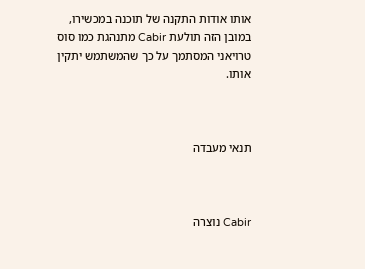אותו אודות התקנה של תוכנה במכשירו, במובן הזה תולעת Cabir מתנהגת כמו סוס טרויאני המסתמך על כך שהמשתמש יתקין אותו.



תנאי מעבדה



Cabir נוצרה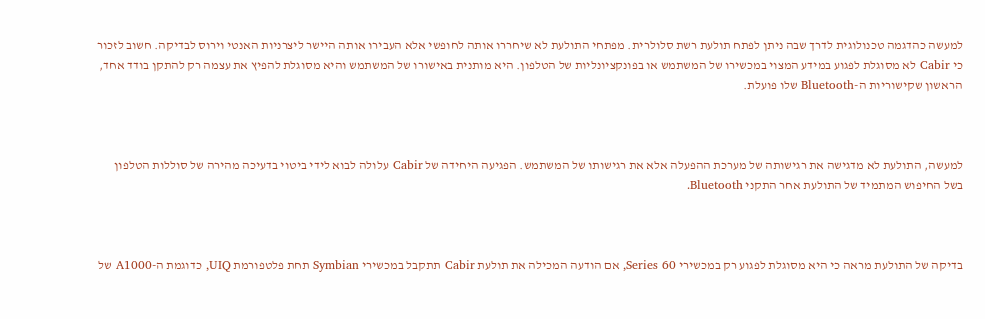למעשה כהדגמה טכנולוגית לדרך שבה ניתן לפתח תולעת רשת סלולרית. מפתחי התולעת לא שיחררו אותה לחופשי אלא העבירו אותה היישר ליצרניות האנטי וירוס לבדיקה. חשוב לזכור כי Cabir לא מסוגלת לפגוע במידע המצוי במכשירו של המשתמש או בפונקציונליות של הטלפון. היא מותנית באישורו של המשתמש והיא מסוגלת להפיץ את עצמה רק להתקן בודד אחד, הראשון שקישוריות ה-Bluetooth שלו פועלת.



למעשה, התולעת לא מדגישה את רגישותה של מערכת ההפעלה אלא את רגישותו של המשתמש. הפגיעה היחידה של Cabir עלולה לבוא לידי ביטוי בדעיכה מהירה של סוללות הטלפון בשל החיפוש המתמיד של התולעת אחר התקני Bluetooth.



בדיקה של התולעת מראה כי היא מסוגלת לפגוע רק במכשירי Series 60, אם הודעה המכילה את תולעת Cabir תתקבל במכשירי Symbian תחת פלטפורמת UIQ, כדוגמת ה-A1000 של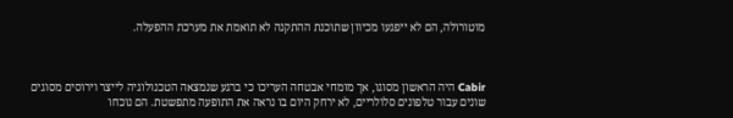מוטורולה, הם לא ייפגעו מכיוון שתוכנת ההתקנה לא תואמת את מערכת ההפעלה.



Cabir היה הראשון מסוגו, אך מומחי אבטחה העריכו כי ברגע שנמצאה הטכנולוגיה לייצר וירוסים מסוגים שונים עבור טלפונים סלולריים, לא ירחק היום בו נראה את התופעה מתפשטת. הם נוכחו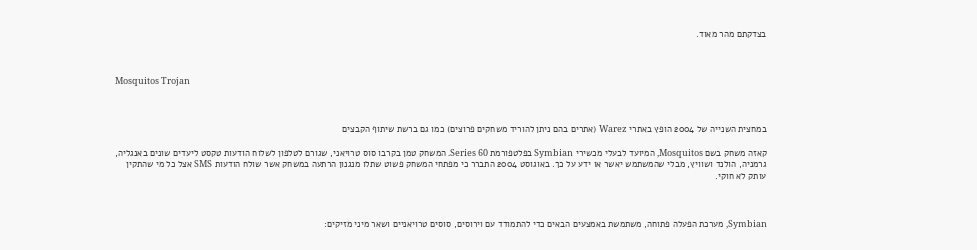בצדקתם מהר מאוד.



Mosquitos Trojan



במחצית השנייה של 2004 הופץ באתרי Warez (אתרים בהם ניתן להוריד משחקים פרוצים) כמו גם ברשת שיתוף הקבצים

קאזה משחק בשם Mosquitos, המיועד לבעלי מכשירי Symbian בפלטפורמת Series 60. המשחק טמן בקרבו סוס טרויאני, שגורם לטלפון לשלוח הודעות טקסט ליעדים שונים באנגליה, גרמניה, הולנד ושוויץ, מבלי שהמשתמש יאשר או ידע על כך. באוגוסט 2004 התברר כי מפתחי המשחק פשוט שתלו מנגנון הרתעה במשחק אשר שולח הודעות SMS אצל כל מי שהתקין עותק לא חוקי.



Symbian, מערכת הפעלה פתוחה, משתמשת באמצעים הבאים כדי להתמודד עם וירוסים, סוסים טרויאניים ושאר מיני מזיקים: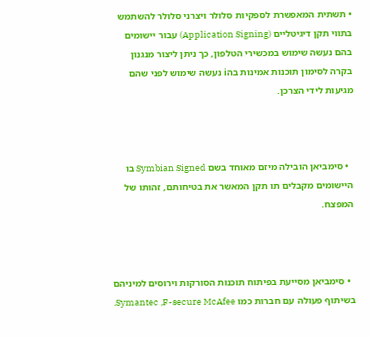• תשתית המאפשרת לספקיות סלולר ויצרני סלולר להשתמש בתווי תקן דיגיטליים (Application Signing) עבור יישומים בהם נעשה שימוש במכשירי הטלפון, כך ניתן ליצור מנגנון בקרה לסימון תוכנות אמינות בהi נעשה שימוש לפני שהם מגיעות לידי הצרכן.



  • סימביאן הובילה מיזם מאוחד בשם Symbian Signed בו היישומים מקבלים תו תקן המאשר את בטיחותם, זהותו של המפצח.



  • סימביאן מסייעת בפיתוח תוכנות הסורקות וירוסים למיניהם בשיתוף פעולה עם חברות כמו Symantec ,F-secure McAfee.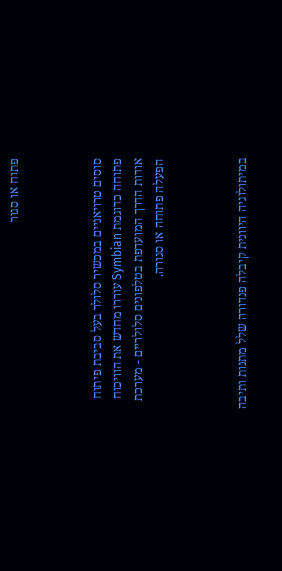פתוח או סגור



סוסים טרויאניים במכשיר סלולר בעל סביבת פיתוח פתוחה כדוגמת Symbian עוררו מחדש את הוויכוח אודות הדרך המועדפת בטלפונים סלולריים - מערכת הפעלה פתוחה או סגורה.



במיתולוגיה היוונית קיבלה פנדורה שלל מתנות ותיבה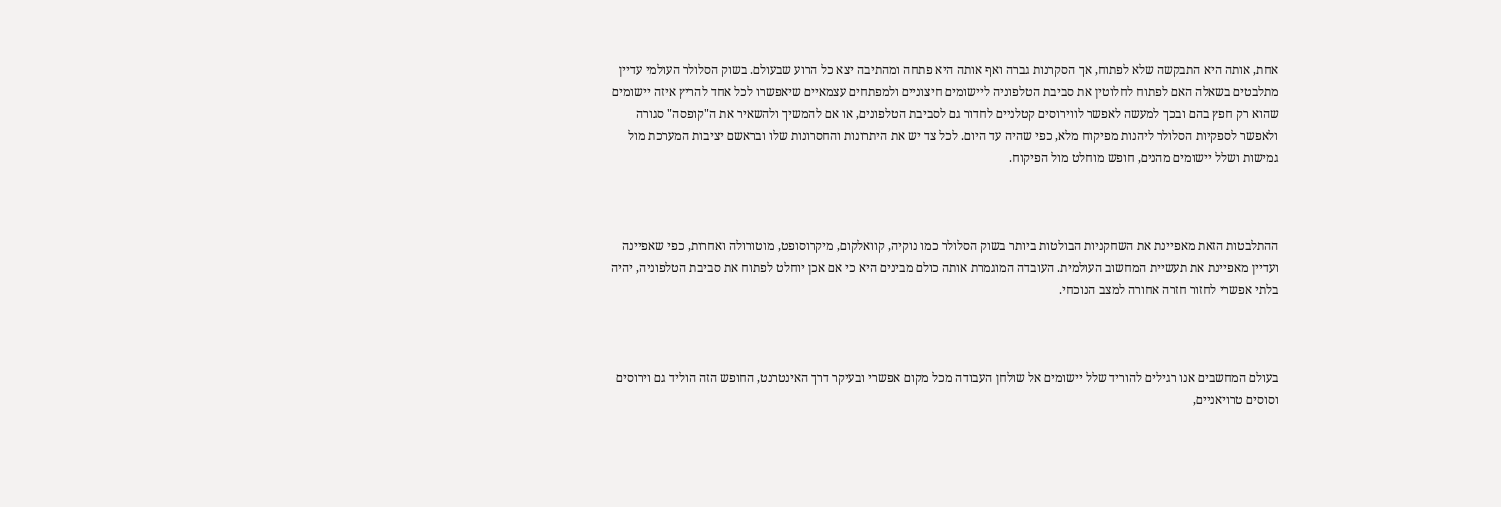אחת, אותה היא התבקשה שלא לפתוח, אך הסקרנות גברה ואף אותה היא פתחה ומהתיבה יצא כל הרוע שבעולם. בשוק הסלולר העולמי עדיין מתלבטים בשאלה האם לפתוח לחלוטין את סביבת הטלפוניה ליישומים חיצוניים ולמפתחים עצמאיים שיאפשרו לכל אחד להריץ איזה יישומים שהוא רק חפץ בהם ובכך למעשה לאפשר לווירוסים קטלניים לחדור גם לסביבת הטלפונים, או אם להמשיך ולהשאיר את ה"קופסה" סגורה ולאפשר לספקיות הסלולר ליהנות מפיקוח מלא, כפי שהיה עד היום. לכל צד יש את היתרונות והחסרונות שלו ובראשם יציבות המערכת מול גמישות ושלל יישומים מהנים, חופש מוחלט מול הפיקוח.



ההתלבטות הזאת מאפיינת את השחקניות הבולטות ביותר בשוק הסלולר כמו נוקיה, קוואלקום, מיקרוסופט, מוטורולה ואחרות, כפי שאפיינה ועדיין מאפיינת את תעשיית המחשוב העולמית. העובדה המוגמרת אותה כולם מבינים היא כי אם אכן יוחלט לפתוח את סביבת הטלפוניה, יהיה בלתי אפשרי לחזור חזרה אחורה למצב הנוכחי.



בעולם המחשבים אנו רגילים להוריד שלל יישומים אל שולחן העבודה מכל מקום אפשרי ובעיקר דרך האינטרנט, החופש הזה הוליד גם וירוסים וסוסים טרויאניים,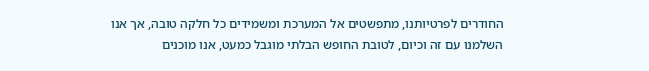החודרים לפרטיותנו, מתפשטים אל המערכת ומשמידים כל חלקה טובה, אך אנו השלמנו עם זה וכיום, לטובת החופש הבלתי מוגבל כמעט, אנו מוכנים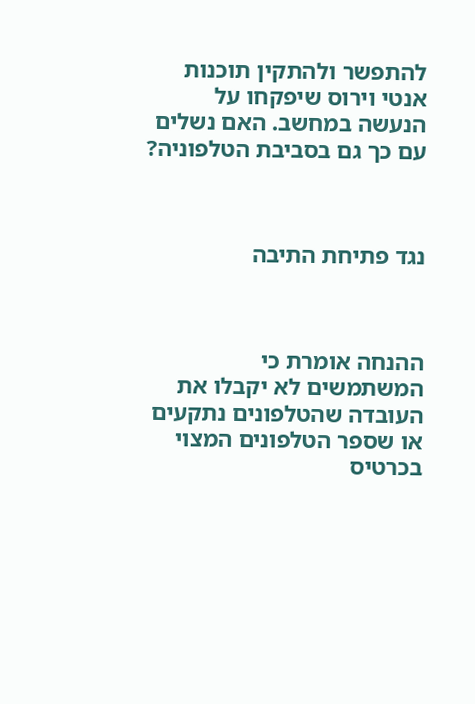להתפשר ולהתקין תוכנות אנטי וירוס שיפקחו על הנעשה במחשב. האם נשלים עם כך גם בסביבת הטלפוניה?



נגד פתיחת התיבה



ההנחה אומרת כי המשתמשים לא יקבלו את העובדה שהטלפונים נתקעים או שספר הטלפונים המצוי בכרטיס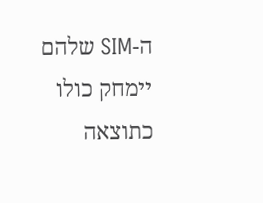ה-SIM שלהם יימחק כולו כתוצאה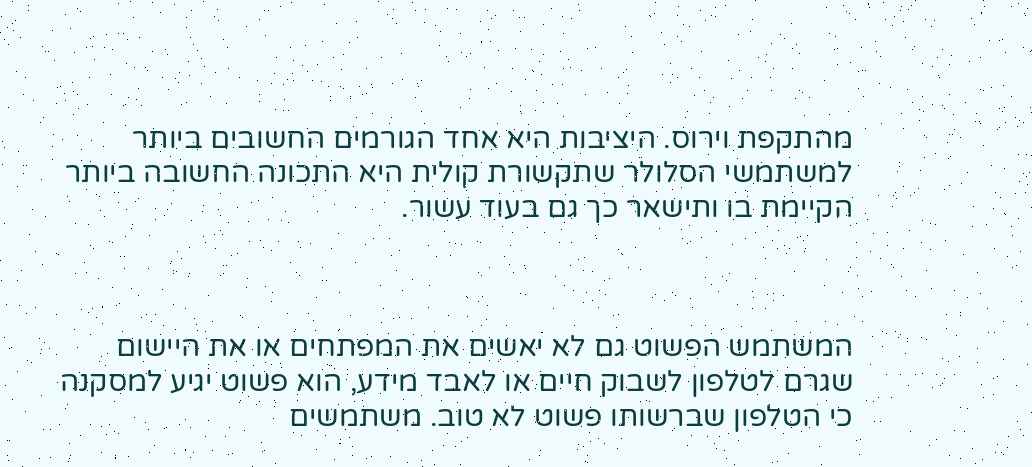מהתקפת וירוס. היציבות היא אחד הגורמים החשובים ביותר למשתמשי הסלולר שתקשורת קולית היא התכונה החשובה ביותר הקיימת בו ותישאר כך גם בעוד עשור.



המשתמש הפשוט גם לא יאשים את המפתחים או את היישום שגרם לטלפון לשבוק חיים או לאבד מידע, הוא פשוט יגיע למסקנה כי הטלפון שברשותו פשוט לא טוב. משתמשים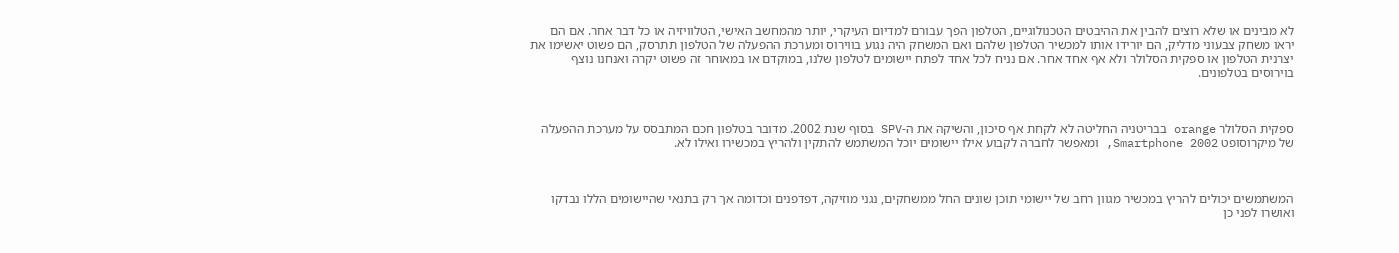לא מבינים או שלא רוצים להבין את ההיבטים הטכנולוגיים, הטלפון הפך עבורם למדיום העיקרי, יותר מהמחשב האישי, הטלוויזיה או כל דבר אחר. אם הם יראו משחק צבעוני מדליק, הם יורידו אותו למכשיר הטלפון שלהם ואם המשחק היה נגוע בווירוס ומערכת ההפעלה של הטלפון תתרסק, הם פשוט יאשימו את יצרנית הטלפון או ספקית הסלולר ולא אף אחד אחר. אם נניח לכל אחד לפתח יישומים לטלפון שלנו, במוקדם או במאוחר זה פשוט יקרה ואנחנו נוצף בוירוסים בטלפונים.



ספקית הסלולר orange בבריטניה החליטה לא לקחת אף סיכון, והשיקה את ה-SPV בסוף שנת 2002. מדובר בטלפון חכם המתבסס על מערכת ההפעלה של מיקרוסופט Smartphone 2002, ומאפשר לחברה לקבוע אילו יישומים יוכל המשתמש להתקין ולהריץ במכשירו ואילו לא.



המשתמשים יכולים להריץ במכשיר מגוון רחב של יישומי תוכן שונים החל ממשחקים, נגני מוזיקה, דפדפנים וכדומה אך רק בתנאי שהיישומים הללו נבדקו ואושרו לפני כן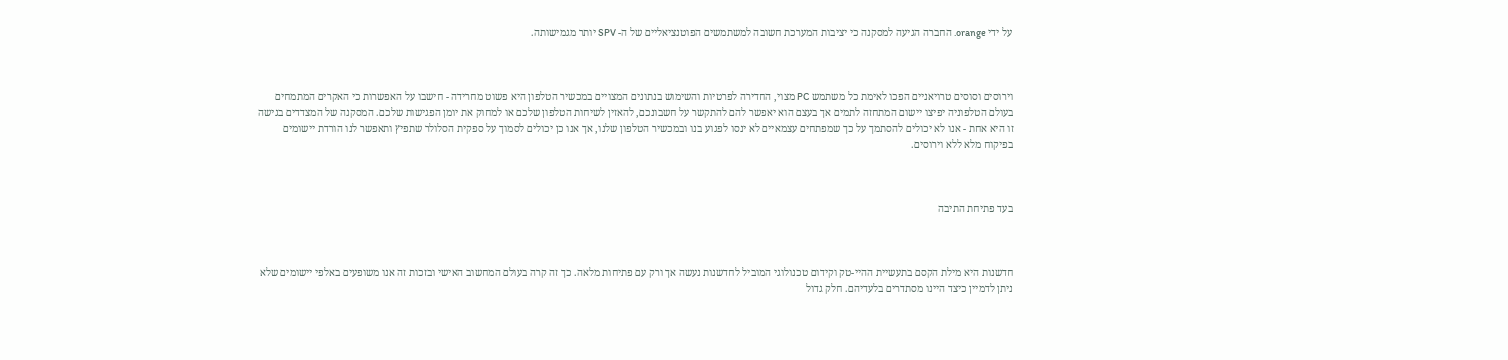על ידי orange. החברה הגיעה למסקנה כי יציבות המערכת חשובה למשתמשים הפוטנציאליים של ה- SPV יותר מגמישותה.



וירוסים וסוסים טרויאניים הפכו לאימת כל משתמש PC מצוי, החדירה לפרטיות והשימוש בנתונים המצויים במכשיר הטלפון היא פשוט מחרידה - חישבו על האפשרות כי האקרים המתמחים בעולם הטלפוניה יפיצו יישום המתחזה לתמים אך בעצם הוא יאפשר להם להתקשר על חשבונכם, להאזין לשיחות הטלפון שלכם או למחוק את יומן הפגישות שלכם. המסקנה של המצדדים בגישה זו היא אחת - אנו לא יכולים להסתמך על כך שמפתחים עצמאיים לא ינסו לפגוע בנו ובמכשיר הטלפון שלנו, אך אנו כן יכולים לסמוך על ספקית הסלולר שתפיץ ותאפשר לנו הורדת יישומים בפיקוח מלא ללא וירוסים.



בעד פתיחת התיבה



חדשנות היא מילת הקסם בתעשיית ההיי-טק וקידום טכנולוגי המוביל לחדשנות נעשה אך ורק עם פתיחות מלאה. כך זה קרה בעולם המחשוב האישי ובזכות זה אנו משופעים באלפי יישומים שלא ניתן לדמיין כיצד היינו מסתדרים בלעדיהם. חלק גדול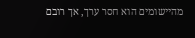מהיישומים הוא חסר ערך, אך רובם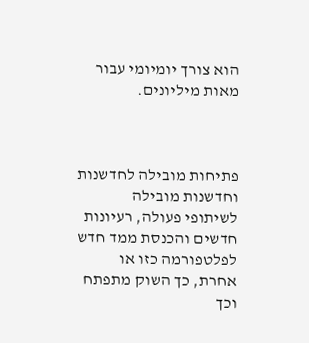הוא צורך יומיומי עבור מאות מיליונים.



פתיחות מובילה לחדשנות וחדשנות מובילה לשיתופי פעולה, רעיונות חדשים והכנסת ממד חדש לפלטפורמה כזו או אחרת, כך השוק מתפתח וכך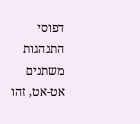דפוסי התנהגות משתנים אט-אט, זהו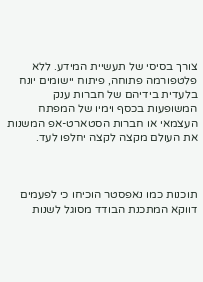צורך בסיסי של תעשיית המידע. ללא פלטפורמה פתוחה, פיתוח יישומים יונח בלעדית בידיהם של חברות ענק המשופעות בכסף וימיו של המפתח העצמאי או חברות הסטארט-אפ המשנות את העולם מקצה לקצה יחלפו לעד.



תוכנות כמו נאפסטר הוכיחו כי לפעמים דווקא המתכנת הבודד מסוגל לשנות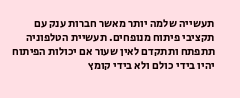תעשייה שלמה יותר מאשר חברות ענק עם תקציבי פיתוח מנופחים. תעשיית הטלפוניה תתפתח ותתקדם לאין שעור אם יכולות הפיתוח יהיו בידי כולם ולא בידי קומץ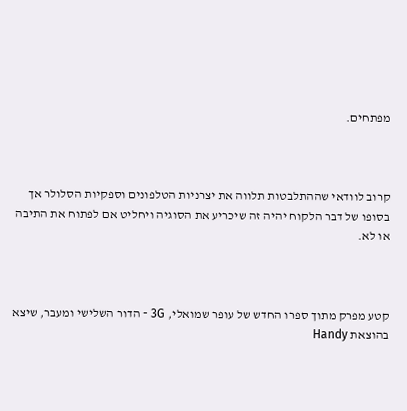מפתחים.



קרוב לוודאי שההתלבטות תלווה את יצרניות הטלפונים וספקיות הסלולר אך בסופו של דבר הלקוח יהיה זה שיכריע את הסוגיה ויחליט אם לפתוח את התיבה או לא.



קטע מפרק מתוך ספרו החדש של עופר שמואלי, 3G - הדור השלישי ומעבר, שיצא בהוצאת Handy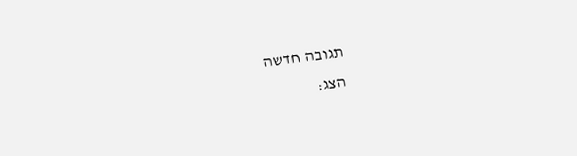תגובה חדשה
הצג: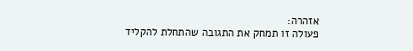אזהרה:
פעולה זו תמחק את התגובה שהתחלת להקליד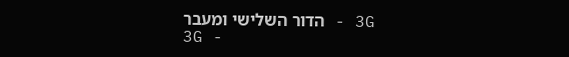3G - הדור השלישי ומעבר
3G -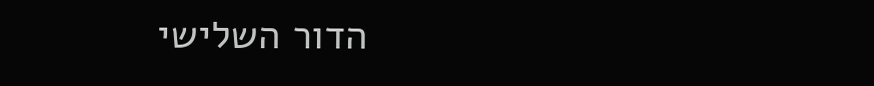הדור השלישי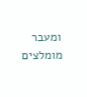ומעבר
מומלצים